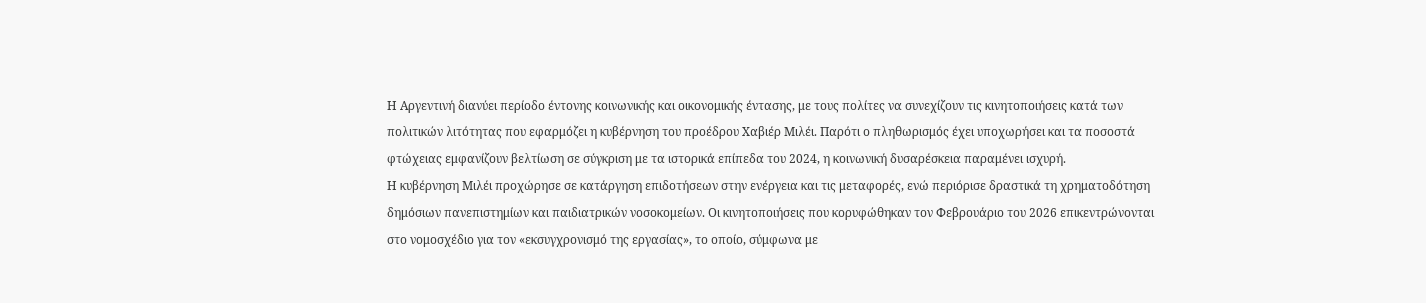Η Αργεντινή διανύει περίοδο έντονης κοινωνικής και οικονομικής έντασης, με τους πολίτες να συνεχίζουν τις κινητοποιήσεις κατά των πολιτικών λιτότητας που εφαρμόζει η κυβέρνηση του προέδρου Χαβιέρ Μιλέι. Παρότι ο πληθωρισμός έχει υποχωρήσει και τα ποσοστά φτώχειας εμφανίζουν βελτίωση σε σύγκριση με τα ιστορικά επίπεδα του 2024, η κοινωνική δυσαρέσκεια παραμένει ισχυρή.
Η κυβέρνηση Μιλέι προχώρησε σε κατάργηση επιδοτήσεων στην ενέργεια και τις μεταφορές, ενώ περιόρισε δραστικά τη χρηματοδότηση δημόσιων πανεπιστημίων και παιδιατρικών νοσοκομείων. Οι κινητοποιήσεις που κορυφώθηκαν τον Φεβρουάριο του 2026 επικεντρώνονται στο νομοσχέδιο για τον «εκσυγχρονισμό της εργασίας», το οποίο, σύμφωνα με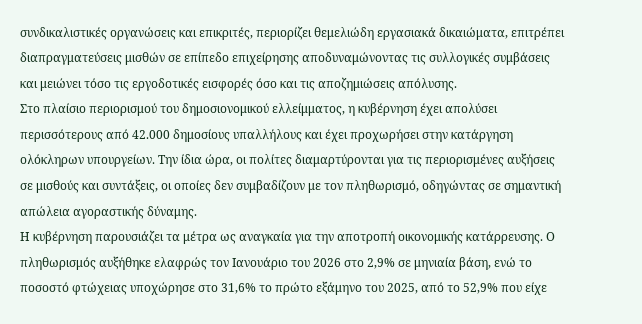συνδικαλιστικές οργανώσεις και επικριτές, περιορίζει θεμελιώδη εργασιακά δικαιώματα, επιτρέπει διαπραγματεύσεις μισθών σε επίπεδο επιχείρησης αποδυναμώνοντας τις συλλογικές συμβάσεις και μειώνει τόσο τις εργοδοτικές εισφορές όσο και τις αποζημιώσεις απόλυσης.
Στο πλαίσιο περιορισμού του δημοσιονομικού ελλείμματος, η κυβέρνηση έχει απολύσει περισσότερους από 42.000 δημοσίους υπαλλήλους και έχει προχωρήσει στην κατάργηση ολόκληρων υπουργείων. Την ίδια ώρα, οι πολίτες διαμαρτύρονται για τις περιορισμένες αυξήσεις σε μισθούς και συντάξεις, οι οποίες δεν συμβαδίζουν με τον πληθωρισμό, οδηγώντας σε σημαντική απώλεια αγοραστικής δύναμης.
Η κυβέρνηση παρουσιάζει τα μέτρα ως αναγκαία για την αποτροπή οικονομικής κατάρρευσης. Ο πληθωρισμός αυξήθηκε ελαφρώς τον Ιανουάριο του 2026 στο 2,9% σε μηνιαία βάση, ενώ το ποσοστό φτώχειας υποχώρησε στο 31,6% το πρώτο εξάμηνο του 2025, από το 52,9% που είχε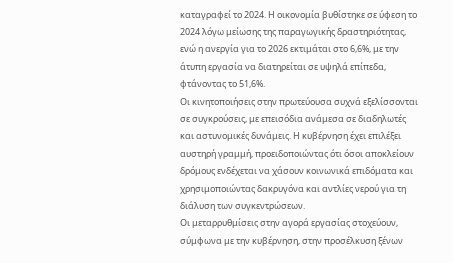καταγραφεί το 2024. Η οικονομία βυθίστηκε σε ύφεση το 2024 λόγω μείωσης της παραγωγικής δραστηριότητας, ενώ η ανεργία για το 2026 εκτιμάται στο 6,6%, με την άτυπη εργασία να διατηρείται σε υψηλά επίπεδα, φτάνοντας το 51,6%.
Οι κινητοποιήσεις στην πρωτεύουσα συχνά εξελίσσονται σε συγκρούσεις, με επεισόδια ανάμεσα σε διαδηλωτές και αστυνομικές δυνάμεις. Η κυβέρνηση έχει επιλέξει αυστηρή γραμμή, προειδοποιώντας ότι όσοι αποκλείουν δρόμους ενδέχεται να χάσουν κοινωνικά επιδόματα και χρησιμοποιώντας δακρυγόνα και αντλίες νερού για τη διάλυση των συγκεντρώσεων.
Οι μεταρρυθμίσεις στην αγορά εργασίας στοχεύουν, σύμφωνα με την κυβέρνηση, στην προσέλκυση ξένων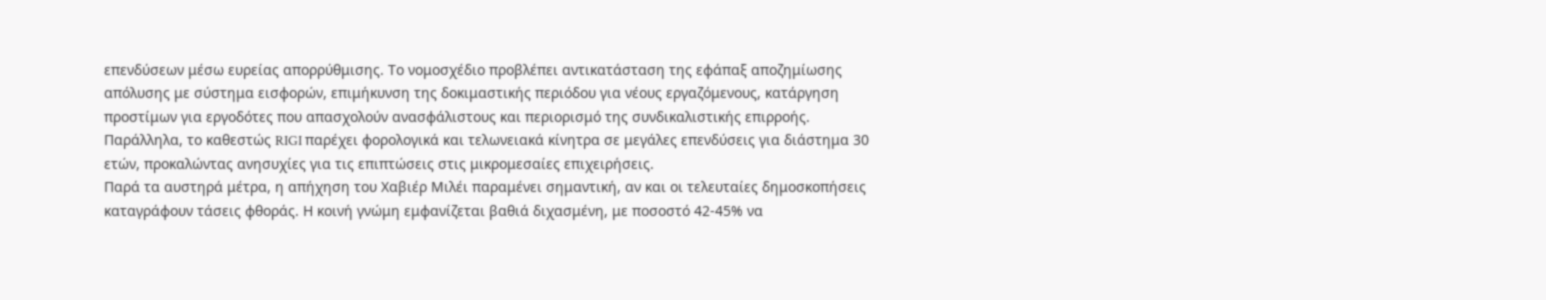επενδύσεων μέσω ευρείας απορρύθμισης. Το νομοσχέδιο προβλέπει αντικατάσταση της εφάπαξ αποζημίωσης απόλυσης με σύστημα εισφορών, επιμήκυνση της δοκιμαστικής περιόδου για νέους εργαζόμενους, κατάργηση προστίμων για εργοδότες που απασχολούν ανασφάλιστους και περιορισμό της συνδικαλιστικής επιρροής. Παράλληλα, το καθεστώς RIGI παρέχει φορολογικά και τελωνειακά κίνητρα σε μεγάλες επενδύσεις για διάστημα 30 ετών, προκαλώντας ανησυχίες για τις επιπτώσεις στις μικρομεσαίες επιχειρήσεις.
Παρά τα αυστηρά μέτρα, η απήχηση του Χαβιέρ Μιλέι παραμένει σημαντική, αν και οι τελευταίες δημοσκοπήσεις καταγράφουν τάσεις φθοράς. Η κοινή γνώμη εμφανίζεται βαθιά διχασμένη, με ποσοστό 42-45% να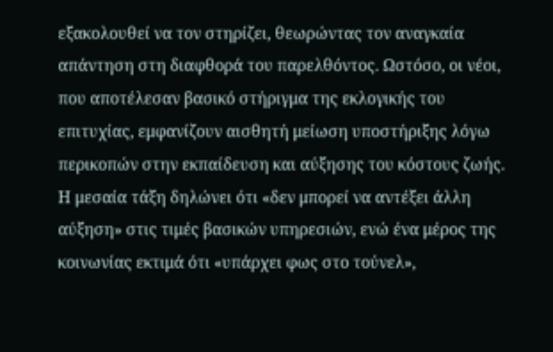εξακολουθεί να τον στηρίζει, θεωρώντας τον αναγκαία απάντηση στη διαφθορά του παρελθόντος. Ωστόσο, οι νέοι, που αποτέλεσαν βασικό στήριγμα της εκλογικής του επιτυχίας, εμφανίζουν αισθητή μείωση υποστήριξης λόγω περικοπών στην εκπαίδευση και αύξησης του κόστους ζωής.
Η μεσαία τάξη δηλώνει ότι «δεν μπορεί να αντέξει άλλη αύξηση» στις τιμές βασικών υπηρεσιών, ενώ ένα μέρος της κοινωνίας εκτιμά ότι «υπάρχει φως στο τούνελ»,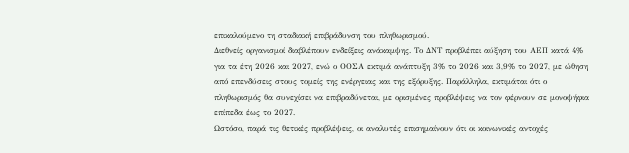επικαλούμενο τη σταδιακή επιβράδυνση του πληθωρισμού.
Διεθνείς οργανισμοί διαβλέπουν ενδείξεις ανάκαμψης. Το ΔΝΤ προβλέπει αύξηση του ΑΕΠ κατά 4% για τα έτη 2026 και 2027, ενώ ο ΟΟΣΑ εκτιμά ανάπτυξη 3% το 2026 και 3,9% το 2027, με ώθηση από επενδύσεις στους τομείς της ενέργειας και της εξόρυξης. Παράλληλα, εκτιμάται ότι ο πληθωρισμός θα συνεχίσει να επιβραδύνεται, με ορισμένες προβλέψεις να τον φέρνουν σε μονοψήφια επίπεδα έως το 2027.
Ωστόσο, παρά τις θετικές προβλέψεις, οι αναλυτές επισημαίνουν ότι οι κοινωνικές αντοχές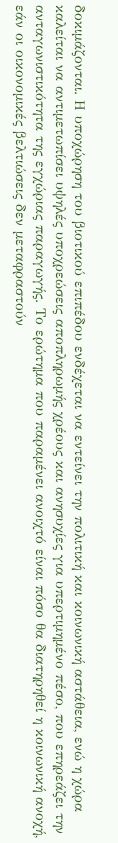δοκιμάζονται. Η υποχώρηση του βιοτικού επιπέδου ενδέχεται να εντείνει την πολιτική και κοινωνική αστάθεια, ενώ η χώρα καλείται να αντιμετωπίσει υψηλές υποχρεώσεις αποπληρωμής χρέους και ανησυχίες για υπερτιμημένο πέσο, που επηρεάζει την ανταγωνιστικότητα της εγχώριας παραγωγής. Το ερώτημα που παραμένει ανοιχτό είναι πόσο θα διατηρηθεί η κοινωνική ανοχή, εάν οι οικονομικές βελτιώσεις δεν μεταφραστούν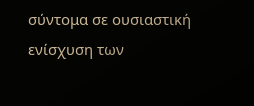σύντομα σε ουσιαστική ενίσχυση των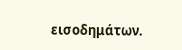εισοδημάτων.